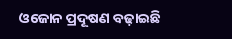ଓଜୋନ ପ୍ରଦୂଷଣ ବଢ଼ାଇଛି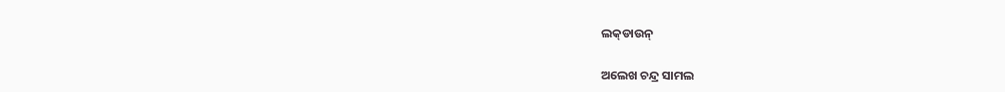ଲକ୍‌ଡାଉନ୍‌

ଅଲେଖ ଚନ୍ଦ୍ର ସାମଲ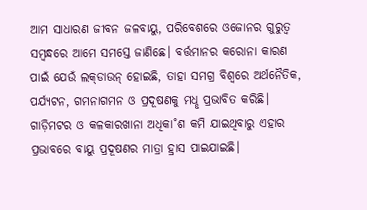ଆମ ସାଧାରଣ ଜୀବନ ଜଳବାୟୁ, ପରିବେଶରେ ଓଜୋନର ଗୁରୁତ୍ବ ସମ୍ବନ୍ଧରେ ଆମେ ସମସ୍ତେ ଜାଣିଛେ। ବର୍ତ୍ତମାନର କରୋନା କାରଣ ପାଇଁ ଯେଉଁ ଲକ୍‌ଡାଉନ୍‌ ହୋଇଛି, ତାହା ସମଗ୍ର ବିଶ୍ବରେ ଅର୍ଥନୈତିକ, ପର୍ଯ୍ୟଟନ, ଗମନାଗମନ ଓ ପ୍ରଦୂଷଣକୁ ମଧୢ ପ୍ରଭାବିତ କରିଛି। ଗାଡ଼ିମଟର ଓ କଳକାରଖାନା ଅଧିକା˚ଶ କମି ଯାଇଥିବାରୁ ଏହାର ପ୍ରଭାବରେ ବାୟୁ ପ୍ରଦୂଷଣର ମାତ୍ରା ହ୍ରାସ ପାଇଯାଇଛି।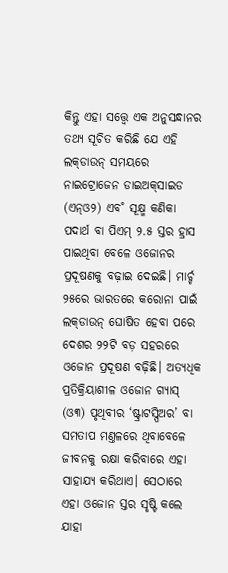କିନ୍ତୁ ଏହା ସତ୍ତ୍ବେ ଏକ ଅନୁସନ୍ଧାନର ତଥ୍ୟ ସୂଚିତ କରିଛି ଯେ ଏହି ଲକ୍‌ଡାଉନ୍‌ ସମୟରେ ନାଇଟ୍ରୋଜେନ ଡାଇଅକ୍‌ସାଇଡ (ଏନ୍‌ଓ୨) ଏବ˚ ସୂକ୍ଷ୍ମ କଣିକା ପଦାର୍ଥ ବା ପିଏମ୍‌ ୨.୫ ସ୍ତର ହ୍ରାସ ପାଇଥିବା ବେଳେ ଓଜୋନର ପ୍ରଦୂଷଣକୁ ବଢ଼ାଇ ଦେଇଛି। ମାର୍ଚ୍ଚ ୨୫ରେ ଭାରତରେ କରୋନା ପାଇଁ ଲକ୍‌ଡାଉନ୍‌ ଘୋଷିତ ହେବା ପରେ ଦେଶର ୨୨ଟି ବଡ଼ ସହରରେ ଓଜୋନ ପ୍ରଦୂଷଣ ବଢ଼ିଛି। ଅତ୍ୟଧିକ ପ୍ରତିକ୍ରିୟାଶୀଳ ଓଜୋନ ଗ୍ୟାସ୍‌ (ଓ୩) ପୃଥିବୀର ‘ଷ୍ଟ୍ରାଟସ୍ପିଅର’ ବା ସମତାପ ମଣ୍ତଳରେ ଥିବାବେଳେ ଜୀବନକୁ ରକ୍ଷା କରିବାରେ ଏହା ସାହାଯ୍ୟ କରିଥାଏ। ସେଠାରେ ଏହା ଓଜୋନ ସ୍ତର ସୃଷ୍ଟି କଲେ ଯାହା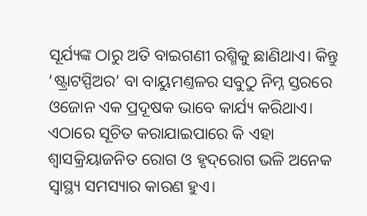ସୂର୍ଯ୍ୟଙ୍କ ଠାରୁ ଅତି ବାଇଗଣୀ ରଶ୍ମିକୁ ଛାଣିଥାଏ। କିନ୍ତୁ ‘ଷ୍ଟ୍ରାଟସ୍ପିଅର’ ବା ବାୟୁମଣ୍ତଳର ସବୁଠୁ ନିମ୍ନ ସ୍ତରରେ ଓଜୋନ ଏକ ପ୍ରଦୂଷକ ଭାବେ କାର୍ଯ୍ୟ କରିଥାଏ। ଏଠାରେ ସୂଚିତ କରାଯାଇପାରେ କି ଏହା ଶ୍ବାସକ୍ରିୟାଜନିତ ରୋଗ ଓ ହୃଦ୍‌ରୋଗ ଭଳି ଅନେକ ସ୍ବାସ୍ଥ୍ୟ ସମସ୍ୟାର କାରଣ ହୁଏ।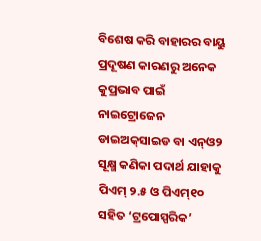ବିଶେଷ କରି ବାହାରର ବାୟୁ ପ୍ରଦୂଷଣ କାରଣରୁ ଅନେକ କୁପ୍ରଭାବ ପାଇଁ ନାଇଟ୍ରୋଜେନ ଡାଇଅକ୍‌ସାଇଡ ବା ଏନ୍‌ଓ୨ ସୂକ୍ଷ୍ମ କଣିକା ପଦାର୍ଥ ଯାହାକୁ ପିଏମ୍‌ ୨.୫ ଓ ପିଏମ୍‌୧୦ ସହିତ ‘ଟ୍ରପୋସ୍ପରିକ’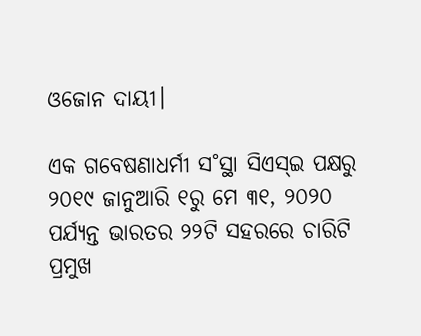ଓଜୋନ ଦାୟୀ।

ଏକ ଗବେଷଣାଧର୍ମୀ ସ˚ସ୍ଥା ସିଏସ୍‌ଇ ପକ୍ଷରୁ ୨୦୧୯ ଜାନୁଆରି ୧ରୁ ମେ ୩୧, ୨୦୨୦ ପର୍ଯ୍ୟନ୍ତ ଭାରତର ୨୨ଟି ସହରରେ ଚାରିଟି ପ୍ରମୁଖ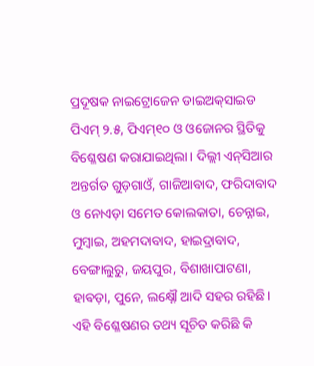ପ୍ରଦୂଷକ ନାଇଟ୍ରୋଜେନ ଡାଇଅକ୍‌ସାଇଡ ପିଏମ୍‌ ୨.୫, ପିଏମ୍‌୧୦ ଓ ଓଜୋନର ସ୍ଥିତିକୁ ବିଶ୍ଳେଷଣ କରାଯାଇଥିଲା। ଦିଲ୍ଲୀ ଏନ୍‌ସିଆର ଅନ୍ତର୍ଗତ ଗୁଡ଼ଗାଓଁ, ଗାଜିଆବାଦ, ଫରିଦାବାଦ ଓ ନୋଏଡ଼ା ସମେତ କୋଲକାତା, ଚେନ୍ନାଇ, ମୁମ୍ବାଇ, ଅହମଦାବାଦ, ହାଇଦ୍ରାବାଦ, ବେଙ୍ଗାଲୁରୁ, ଜୟପୁର, ବିଶାଖାପାଟଣା, ହାଵଡ଼ା, ପୁନେ, ଲକ୍ଷ୍ନୌ ଆଦି ସହର ରହିଛି। ଏହି ବିଶ୍ଳେଷଣର ତଥ୍ୟ ସୂଚିତ କରିଛି କି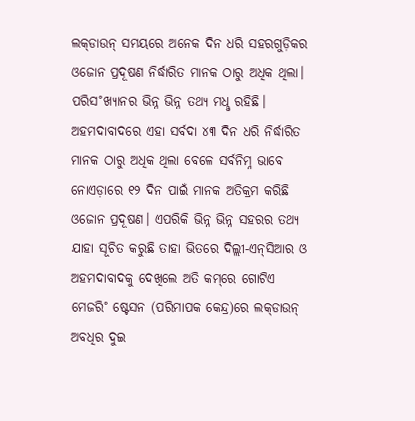ଲକ୍‌ଡାଉନ୍‌ ସମୟରେ ଅନେକ ଦିନ ଧରି ସହରଗୁଡ଼ିକର ଓଜୋନ ପ୍ରଦୂଷଣ ନିର୍ଦ୍ଧାରିତ ମାନକ ଠାରୁ ଅଧିକ ଥିଲା। ପରିସ˚ଖ୍ୟାନର ଭିନ୍ନ ଭିନ୍ନ ତଥ୍ୟ ମଧୢ ରହିଛି। ଅହମଦାବାଦରେ ଏହା ସର୍ବଦା ୪୩ ଦିନ ଧରି ନିର୍ଦ୍ଧାରିତ ମାନକ ଠାରୁ ଅଧିକ ଥିଲା ବେଳେ ସର୍ବନିମ୍ନ ଭାବେ ନୋଏଡ଼ାରେ ୧୨ ଦିନ ପାଇଁ ମାନକ ଅତିକ୍ରମ କରିଛି ଓଜୋନ ପ୍ରଦୂଷଣ। ଏପରିକି ଭିନ୍ନ ଭିନ୍ନ ସହରର ତଥ୍ୟ ଯାହା ସୂଚିତ କରୁଛି ତାହା ଭିତରେ ଦିଲ୍ଲୀ-ଏନ୍‌ସିଆର ଓ ଅହମଦାବାଦକୁ ଦେଖିଲେ ଅତି କମ୍‌ରେ ଗୋଟିଏ ମେଜରି˚ ଷ୍ଟେସନ (ପରିମାପକ କେନ୍ଦ୍ର)ରେ ଲକ୍‌ଡାଉନ୍‌ ଅବଧିର ଦୁଇ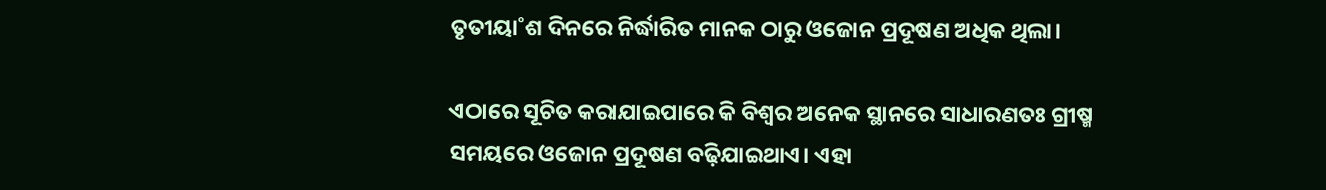ତୃତୀୟା˚ଶ ଦିନରେ ନିର୍ଦ୍ଧାରିତ ମାନକ ଠାରୁ ଓଜୋନ ପ୍ରଦୂଷଣ ଅଧିକ ଥିଲା।

ଏଠାରେ ସୂଚିତ କରାଯାଇପାରେ କି ବିଶ୍ବର ଅନେକ ସ୍ଥାନରେ ସାଧାରଣତଃ ଗ୍ରୀଷ୍ମ ସମୟରେ ଓଜୋନ ପ୍ରଦୂଷଣ ବଢ଼ିଯାଇଥାଏ। ଏହା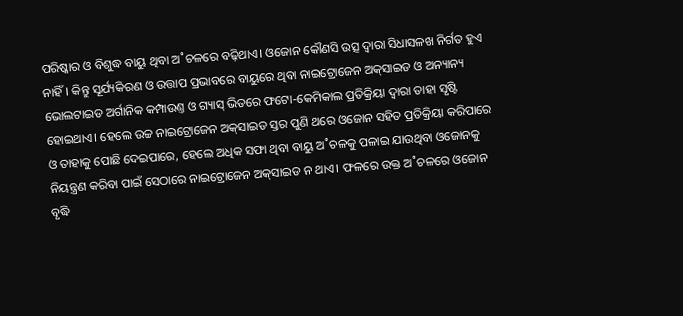ପରିଷ୍କାର ଓ ବିଶୁଦ୍ଧ ବାୟୁ ଥିବା ଅ˚ଚଳରେ ବଢ଼ିଥାଏ। ଓଜୋନ କୌଣସି ଉତ୍ସ ଦ୍ବାରା ସିଧାସଳଖ ନିର୍ଗତ ହୁଏ ନାହିଁ। କିନ୍ତୁ ସୂର୍ଯ୍ୟକିରଣ ଓ ଉତ୍ତାପ ପ୍ରଭାବରେ ବାୟୁରେ ଥିବା ନାଇଟ୍ରୋଜେନ ଅକ୍‌ସାଇଡ ଓ ଅନ୍ୟାନ୍ୟ ଭୋଲଟାଇଡ ଅର୍ଗାନିକ କମ୍ପାଉଣ୍ତ ଓ ଗ୍ୟାସ୍‌ ଭିତରେ ଫଟୋ-କେମିକାଲ ପ୍ରତିକ୍ରିୟା ଦ୍ବାରା ତାହା ସୃଷ୍ଟି ହୋଇଥାଏ। ହେଲେ ଉଚ୍ଚ ନାଇଟ୍ରୋଜେନ ଅକ୍‌ସାଇଡ ସ୍ତର ପୁଣି ଥରେ ଓଜୋନ ସହିତ ପ୍ରତିକ୍ରିୟା କରିପାରେ ଓ ତାହାକୁ ପୋଛି ଦେଇପାରେ, ହେଲେ ଅଧିକ ସଫା ଥିବା ବାୟୁ ଅ˚ଚଳକୁ ପଳାଇ ଯାଉଥିବା ଓଜୋନକୁ ନିୟନ୍ତ୍ରଣ କରିବା ପାଇଁ ସେଠାରେ ନାଇଟ୍ରୋଜେନ ଅକ୍‌ସାଇଡ ନ ଥାଏ। ଫଳରେ ଉକ୍ତ ଅ˚ଚଳରେ ଓଜୋନ ବୃଦ୍ଧି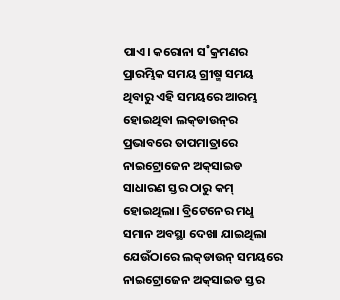ପାଏ। କରୋନା ସ˚କ୍ରମଣର ପ୍ରାରମ୍ଭିକ ସମୟ ଗ୍ରୀଷ୍ମ ସମୟ ଥିବାରୁ ଏହି ସମୟରେ ଆରମ୍ଭ ହୋଇଥିବା ଲକ୍‌ଡାଉନ୍‌ର ପ୍ରଭାବରେ ତାପମାତ୍ରାରେ ନାଇଟ୍ରୋଜେନ ଅକ୍‌ସାଇଡ ସାଧାରଣ ସ୍ତର ଠାରୁ କମ୍‌ ହୋଇଥିଲା। ବ୍ରିଟେନ‌େର ମଧୢ ସମାନ ଅବସ୍ଥା ଦେଖା ଯାଇଥିଲା ଯେଉଁଠାରେ ଲକ୍‌ଡାଉନ୍‌ ସମୟରେ ନାଇଟ୍ରୋଜେନ ଅକ୍‌ସାଇଡ ସ୍ତର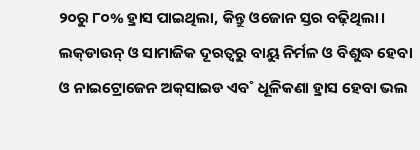୨୦ରୁ ୮୦% ହ୍ରାସ ପାଇଥିଲା, କିନ୍ତୁ ଓଜୋନ ସ୍ତର ବଢ଼ିଥିଲା। ଲକ୍‌ଡାଉନ୍‌ ଓ ସାମାଜିକ ଦୂରତ୍ବରୁ ବାୟୁ ନିର୍ମଳ ଓ ବିଶୁଦ୍ଧ ହେବା ଓ ନାଇଟ୍ରୋଜେନ ଅକ୍‌ସାଇଡ ଏବ˚ ଧୂଳିକଣା ହ୍ରାସ ହେବା ଭଲ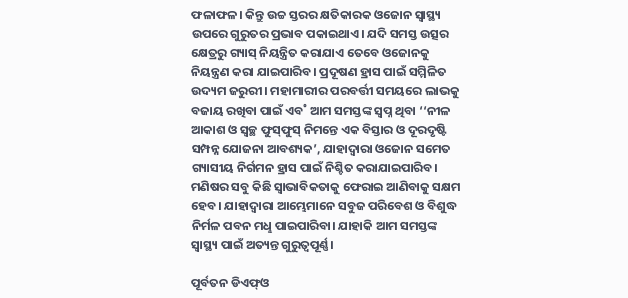ଫଳାଫଳ। କିନ୍ତୁ ଉଚ୍ଚ ସ୍ତରର କ୍ଷତିକାରକ ଓଜୋନ ସ୍ବାସ୍ଥ୍ୟ ଉପରେ ଗୁରୁତର ପ୍ରଭାବ ପକାଇଥାଏ। ଯଦି ସମସ୍ତ ଉତ୍ସର କ୍ଷେତ୍ରରୁ ଗ୍ୟାସ୍‌ ନିୟନ୍ତ୍ରିତ କରାଯାଏ ତେବେ ଓଜୋନକୁ ନିୟନ୍ତ୍ରଣ କରା ଯାଇପାରିବ। ପ୍ରଦୂଷଣ ହ୍ରାସ ପାଇଁ ସମ୍ମିଳିତ ଉଦ୍ୟମ ଜରୁରୀ। ମହାମାରୀର ପରବର୍ତ୍ତୀ ସମୟରେ ଲାଭକୁ ବଜାୟ ରଖିବା ପାଇଁ ଏବ˚ ଆମ ସମସ୍ତଙ୍କ ସ୍ବପ୍ନ ଥିବା ‘‘ନୀଳ ଆକାଶ ଓ ସ୍ବଚ୍ଛ ଫୁସ୍‌ଫୁସ୍‌ ନିମନ୍ତେ ଏକ ବିସ୍ତାର ଓ ଦୂରଦୃଷ୍ଟି ସମ୍ପନ୍ନ ଯୋଜନା ଆବଶ୍ୟକ’, ଯାହାଦ୍ବାରା ଓଜୋନ ସମେତ ଗ୍ୟାସୀୟ ନିର୍ଗମନ ହ୍ରାସ ପାଇଁ ନିଶ୍ଚିତ କରାଯାଇପାରିବ। ମଣିଷର ସବୁ କିଛି ସ୍ବାଭାବିକତାକୁ ଫେରାଇ ଆଣିବାକୁ ସକ୍ଷମ ହେବ। ଯାହାଦ୍ବାରା ଆମ୍ଭେମାନେ ସବୁଜ ପରିବେଶ ଓ ବିଶୁଦ୍ଧ ନିର୍ମଳ ପବନ ମଧୢ ପାଇପାରିବା। ଯାହାକି ଆମ ସମସ୍ତଙ୍କ ସ୍ବାସ୍ଥ୍ୟ ପାଇଁ ଅତ୍ୟନ୍ତ ଗୁରୁତ୍ବପୂର୍ଣ୍ଣ।

ପୂର୍ବତନ ଡିଏଫ୍‌ଓ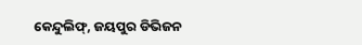କେନ୍ଦୁଲିଫ୍‌, ଜୟପୁର ଡିଭିଜନ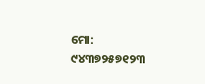ମୋ: ୯୪୩୭୨୫୭୧୨୩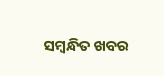ସମ୍ବନ୍ଧିତ ଖବର